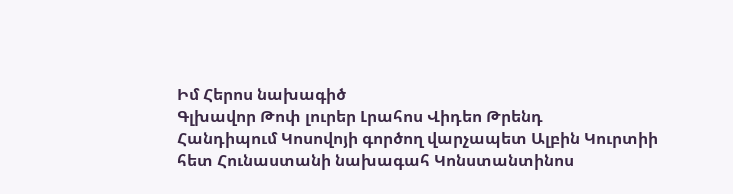Իմ Հերոս նախագիծ
Գլխավոր Թոփ լուրեր Լրահոս Վիդեո Թրենդ
Հանդիպում Կոսովոյի գործող վարչապետ Ալբին Կուրտիի հետ Հունաստանի նախագահ Կոնստանտինոս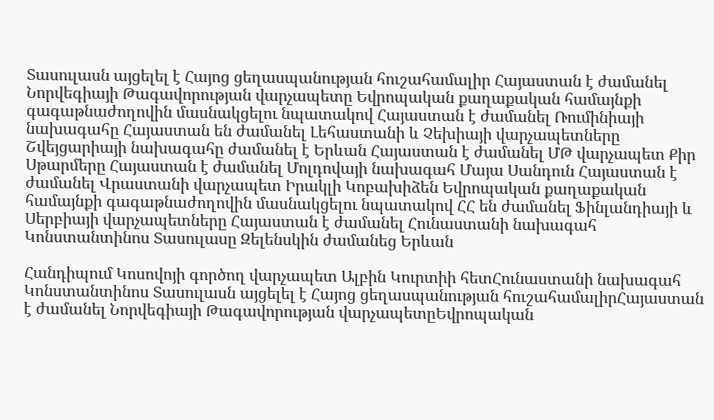Տասուլասն այցելել է Հայոց ցեղասպանության հուշահամալիր Հայաստան է ժամանել Նորվեգիայի Թագավորության վարչապետը Եվրոպական քաղաքական համայնքի գագաթնաժողովին մասնակցելու նպատակով Հայաստան է ժամանել Ռումինիայի նախագահը Հայաստան են ժամանել Լեհաստանի և Չեխիայի վարչապետները Շվեյցարիայի նախագահը ժամանել է Երևան Հայաստան է ժամանել ՄԹ վարչապետ Քիր Սթարմերը Հայաստան է ժամանել Մոլդովայի նախագահ Մայա Սանդուն Հայաստան է ժամանել Վրաստանի վարչապետ Իրակլի Կոբախիձեն Եվրոպական քաղաքական համայնքի գագաթնաժողովին մասնակցելու նպատակով ՀՀ են ժամանել Ֆինլանդիայի և Սերբիայի վարչապետները Հայաստան է ժամանել Հունաստանի նախագահ Կոնստանտինոս Տասուլասը Զելենսկին ժամանեց Երևան

Հանդիպում Կոսովոյի գործող վարչապետ Ալբին Կուրտիի հետՀունաստանի նախագահ Կոնստանտինոս Տասուլասն այցելել է Հայոց ցեղասպանության հուշահամալիրՀայաստան է ժամանել Նորվեգիայի Թագավորության վարչապետըԵվրոպական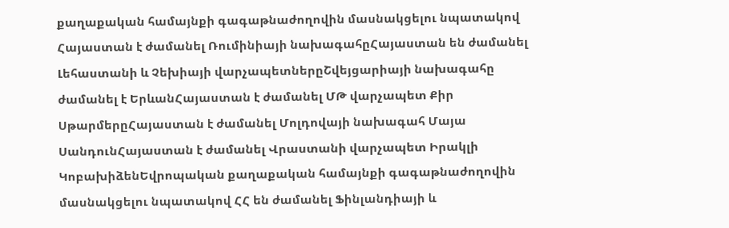քաղաքական համայնքի գագաթնաժողովին մասնակցելու նպատակով Հայաստան է ժամանել Ռումինիայի նախագահըՀայաստան են ժամանել Լեհաստանի և Չեխիայի վարչապետներըՇվեյցարիայի նախագահը ժամանել է ԵրևանՀայաստան է ժամանել ՄԹ վարչապետ Քիր ՍթարմերըՀայաստան է ժամանել Մոլդովայի նախագահ Մայա ՍանդունՀայաստան է ժամանել Վրաստանի վարչապետ Իրակլի ԿոբախիձենԵվրոպական քաղաքական համայնքի գագաթնաժողովին մասնակցելու նպատակով ՀՀ են ժամանել Ֆինլանդիայի և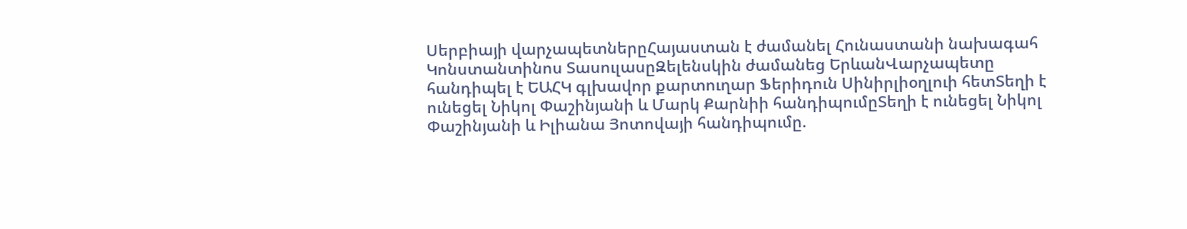Սերբիայի վարչապետներըՀայաստան է ժամանել Հունաստանի նախագահ Կոնստանտինոս ՏասուլասըԶելենսկին ժամանեց ԵրևանՎարչապետը հանդիպել է ԵԱՀԿ գլխավոր քարտուղար Ֆերիդուն Սինիրլիօղլուի հետՏեղի է ունեցել Նիկոլ Փաշինյանի և Մարկ Քարնիի հանդիպումըՏեղի է ունեցել Նիկոլ Փաշինյանի և Իլիանա Յոտովայի հանդիպումը.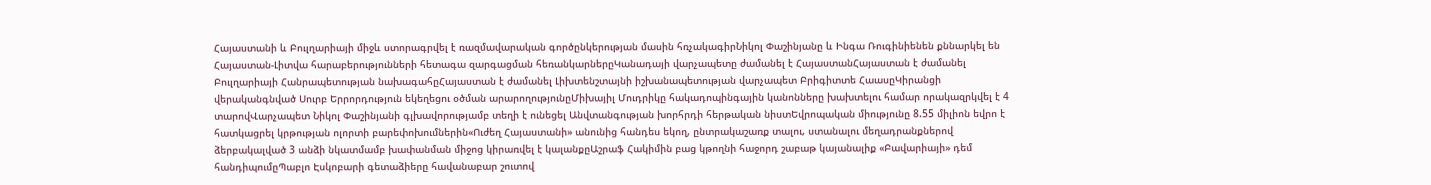Հայաստանի և Բուլղարիայի միջև ստորագրվել է ռազմավարական գործընկերության մասին հռչակագիրՆիկոլ Փաշինյանը և Ինգա Ռուգինիենեն քննարկել են Հայաստան-Լիտվա հարաբերությունների հետագա զարգացման հեռանկարներըԿանադայի վարչապետը ժամանել է ՀայաստանՀայաստան է ժամանել Բուլղարիայի Հանրապետության նախագահըՀայաստան է ժամանել Լիխտենշտայնի իշխանապետության վարչապետ Բրիգիտտե ՀաասըԿիրանցի վերականգնված Սուրբ Երրորդություն եկեղեցու օծման արարողությունըՄիխայիլ Մուդրիկը հակադոպինգային կանոնները խախտելու համար որակազրկվել է 4 տարովՎարչապետ Նիկոլ Փաշինյանի գլխավորությամբ տեղի է ունեցել Անվտանգության խորհրդի հերթական նիստԵվրոպական միությունը 8.55 միլիոն եվրո է հատկացրել կրթության ոլորտի բարեփոխումներին«Ուժեղ Հայաստանի» անունից հանդես եկող, ընտրակաշառք տալու, ստանալու մեղադրանքներով ձերբակալված 3 անձի նկատմամբ խափանման միջոց կիրառվել է կալանքըԱշրաֆ Հակիմին բաց կթողնի հաջորդ շաբաթ կայանալիք «Բավարիայի» դեմ հանդիպումըՊաբլո Էսկոբարի գետաձիերը հավանաբար շուտով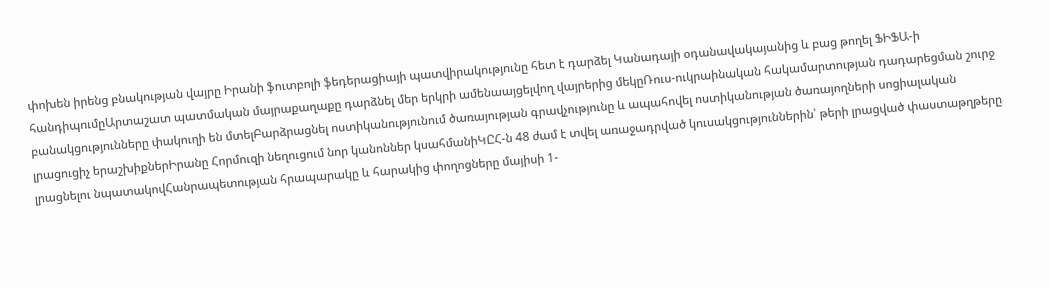փոխեն իրենց բնակության վայրը Իրանի ֆուտբոլի ֆեդերացիայի պատվիրակությունը հետ է դարձել Կանադայի օդանավակայանից և բաց թողել ՖԻՖԱ-ի հանդիպումըԱրտաշատ պատմական մայրաքաղաքը դարձնել մեր երկրի ամենաայցելվող վայրերից մեկըՌուս-ուկրաինական հակամարտության դադարեցման շուրջ բանակցությունները փակուղի են մտելԲարձրացնել ոստիկանությունում ծառայության գրավչությունը և ապահովել ոստիկանության ծառայողների սոցիալական լրացուցիչ երաշխիքներԻրանը Հորմուզի նեղուցում նոր կանոններ կսահմանիԿԸՀ-ն 48 ժամ է տվել առաջադրված կուսակցություններին՝ թերի լրացված փաստաթղթերը լրացնելու նպատակովՀանրապետության հրապարակը և հարակից փողոցները մայիսի 1-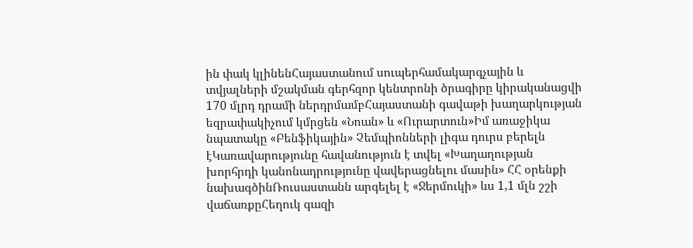ին փակ կլինենՀայաստանում սուպերհամակարգչային և տվյալների մշակման գերհզոր կենտրոնի ծրագիրը կիրականացվի 170 մլրդ դրամի ներդրմամբՀայաստանի գավաթի խաղարկության եզրափակիչում կմրցեն «Նոան» և «Ուրարտուն»Իմ առաջիկա նպատակը «Բենֆիկային» Չեմպիոնների լիգա դուրս բերելն էԿառավարությունը հավանություն է տվել «Խաղաղության խորհրդի կանոնադրությունը վավերացնելու մասին» ՀՀ օրենքի նախագծինՌուսաստանն արգելել է «Ջերմուկի» ևս 1,1 մլն շշի վաճառքըՀեղուկ գազի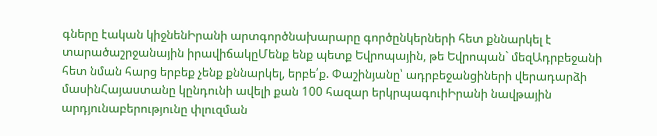գները էական կիջնենԻրանի արտգործնախարարը գործընկերների հետ քննարկել է տարածաշրջանային իրավիճակըՄենք ենք պետք Եվրոպային, թե Եվրոպան` մեզԱդրբեջանի հետ նման հարց երբեք չենք քննարկել, երբե՛ք. Փաշինյանը՝ ադրբեջանցիների վերադարձի մասինՀայաստանը կընդունի ավելի քան 100 հազար երկրպագուիԻրանի նավթային արդյունաբերությունը փլուզման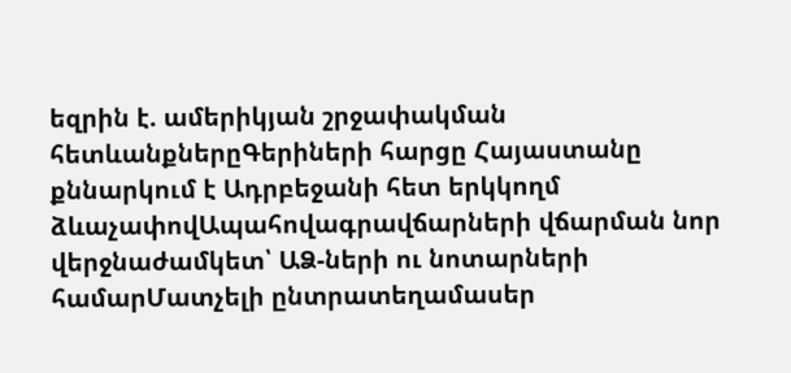եզրին է. ամերիկյան շրջափակման հետևանքներըԳերիների հարցը Հայաստանը քննարկում է Ադրբեջանի հետ երկկողմ ձևաչափովԱպահովագրավճարների վճարման նոր վերջնաժամկետ՝ ԱՁ-ների ու նոտարների համարՄատչելի ընտրատեղամասեր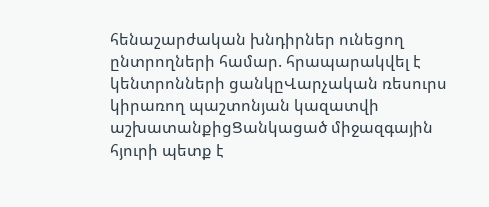հենաշարժական խնդիրներ ունեցող ընտրողների համար. հրապարակվել է կենտրոնների ցանկըՎարչական ռեսուրս կիրառող պաշտոնյան կազատվի աշխատանքիցՑանկացած միջազգային հյուրի պետք է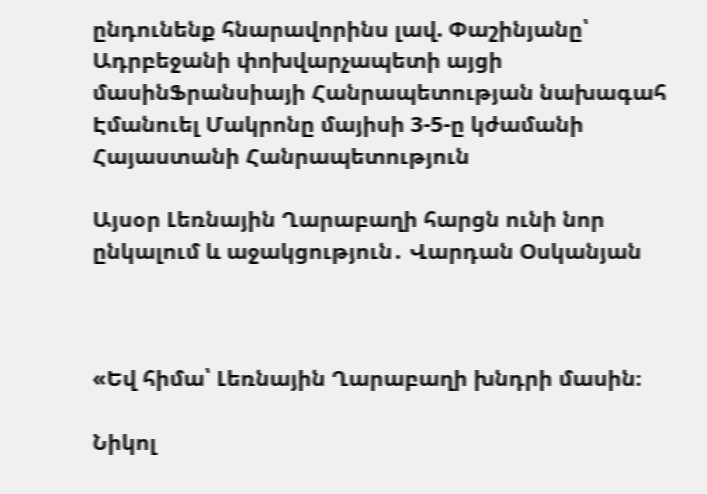ընդունենք հնարավորինս լավ. Փաշինյանը՝ Ադրբեջանի փոխվարչապետի այցի մասինՖրանսիայի Հանրապետության նախագահ Էմանուել Մակրոնը մայիսի 3-5-ը կժամանի Հայաստանի Հանրապետություն

Այսօր Լեռնային Ղարաբաղի հարցն ունի նոր ընկալում և աջակցություն․ Վարդան Օսկանյան



«Եվ հիմա՝ Լեռնային Ղարաբաղի խնդրի մասին։

Նիկոլ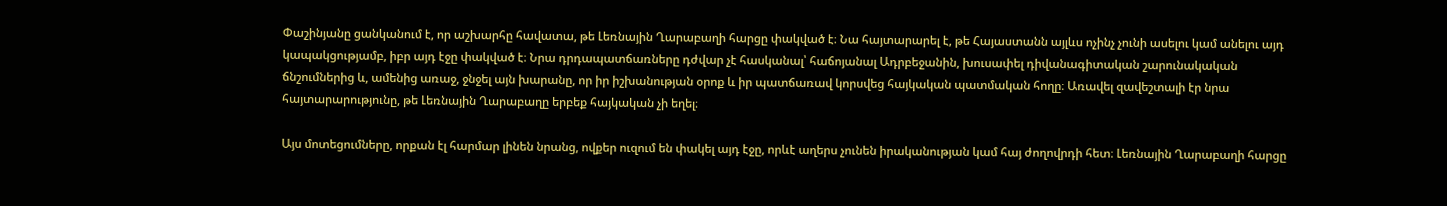Փաշինյանը ցանկանում է, որ աշխարհը հավատա, թե Լեռնային Ղարաբաղի հարցը փակված է։ Նա հայտարարել է, թե Հայաստանն այլևս ոչինչ չունի ասելու կամ անելու այդ կապակցությամբ, իբր այդ էջը փակված է։ Նրա դրդապատճառները դժվար չէ հասկանալ՝ հաճոյանալ Ադրբեջանին, խուսափել դիվանագիտական շարունակական ճնշումներից և, ամենից առաջ, ջնջել այն խարանը, որ իր իշխանության օրոք և իր պատճառավ կորսվեց հայկական պատմական հողը։ Առավել զավեշտալի էր նրա հայտարարությունը, թե Լեռնային Ղարաբաղը երբեք հայկական չի եղել։

Այս մոտեցումները, որքան էլ հարմար լինեն նրանց, ովքեր ուզում են փակել այդ էջը, որևէ աղերս չունեն իրականության կամ հայ ժողովրդի հետ։ Լեռնային Ղարաբաղի հարցը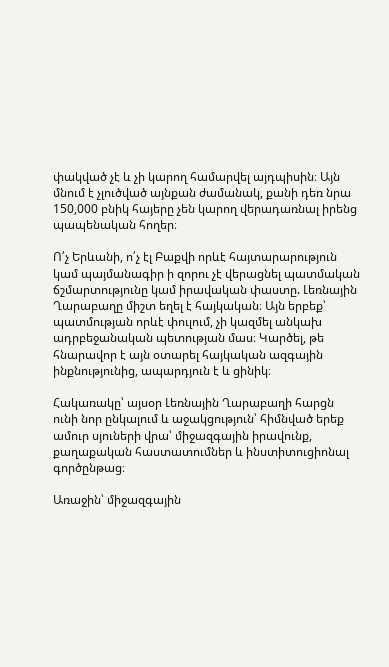փակված չէ և չի կարող համարվել այդպիսին։ Այն մնում է չլուծված այնքան ժամանակ, քանի դեռ նրա 150,000 բնիկ հայերը չեն կարող վերադառնալ իրենց պապենական հողեր։

Ո՛չ Երևանի, ո՛չ էլ Բաքվի որևէ հայտարարություն կամ պայմանագիր ի զորու չէ վերացնել պատմական ճշմարտությունը կամ իրավական փաստը. Լեռնային Ղարաբաղը միշտ եղել է հայկական։ Այն երբեք՝ պատմության որևէ փուլում, չի կազմել անկախ ադրբեջանական պետության մաս։ Կարծել, թե հնարավոր է այն օտարել հայկական ազգային ինքնությունից, ապարդյուն է և ցինիկ։

Հակառակը՝ այսօր Լեռնային Ղարաբաղի հարցն ունի նոր ընկալում և աջակցություն՝ հիմնված երեք ամուր սյուների վրա՝ միջազգային իրավունք, քաղաքական հաստատումներ և ինստիտուցիոնալ գործընթաց։

Առաջին՝ միջազգային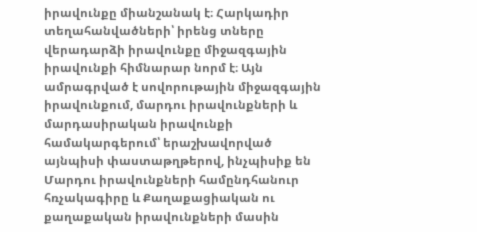իրավունքը միանշանակ է։ Հարկադիր տեղահանվածների՝ իրենց տները վերադարձի իրավունքը միջազգային իրավունքի հիմնարար նորմ է։ Այն ամրագրված է սովորութային միջազգային իրավունքում, մարդու իրավունքների և մարդասիրական իրավունքի համակարգերում՝ երաշխավորված այնպիսի փաստաթղթերով, ինչպիսիք են Մարդու իրավունքների համընդհանուր հռչակագիրը և Քաղաքացիական ու քաղաքական իրավունքների մասին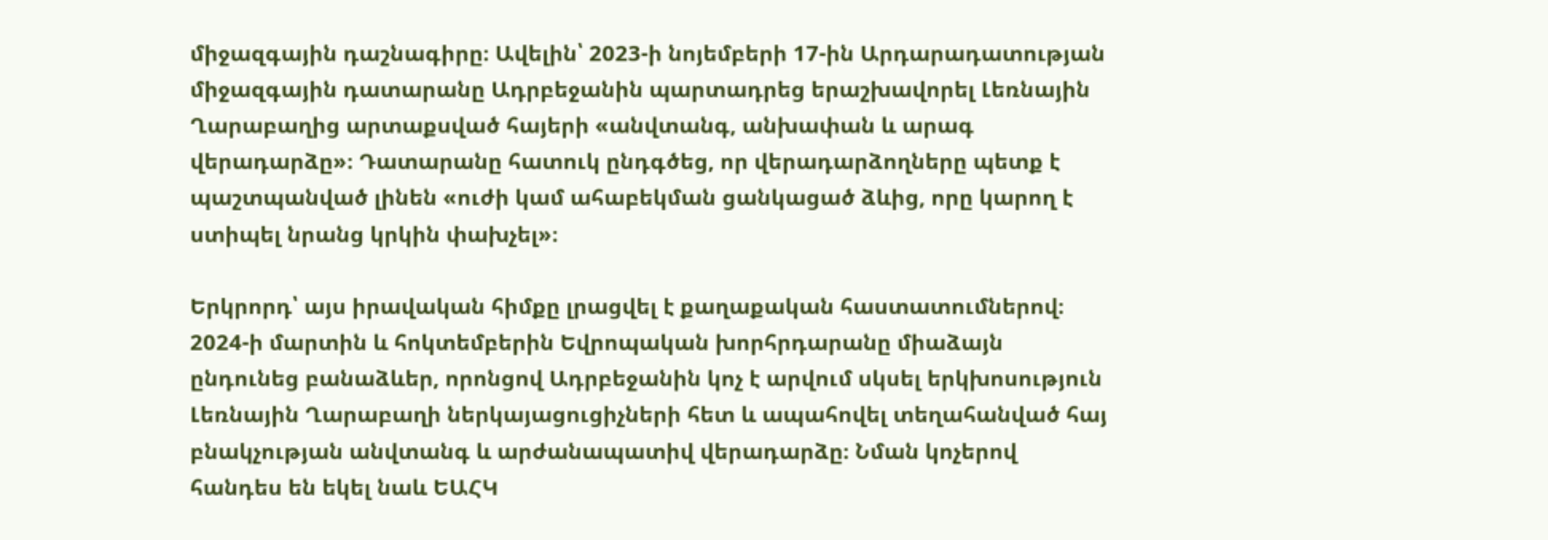միջազգային դաշնագիրը։ Ավելին՝ 2023-ի նոյեմբերի 17-ին Արդարադատության միջազգային դատարանը Ադրբեջանին պարտադրեց երաշխավորել Լեռնային Ղարաբաղից արտաքսված հայերի «անվտանգ, անխափան և արագ վերադարձը»։ Դատարանը հատուկ ընդգծեց, որ վերադարձողները պետք է պաշտպանված լինեն «ուժի կամ ահաբեկման ցանկացած ձևից, որը կարող է ստիպել նրանց կրկին փախչել»։

Երկրորդ՝ այս իրավական հիմքը լրացվել է քաղաքական հաստատումներով։ 2024-ի մարտին և հոկտեմբերին Եվրոպական խորհրդարանը միաձայն ընդունեց բանաձևեր, որոնցով Ադրբեջանին կոչ է արվում սկսել երկխոսություն Լեռնային Ղարաբաղի ներկայացուցիչների հետ և ապահովել տեղահանված հայ բնակչության անվտանգ և արժանապատիվ վերադարձը։ Նման կոչերով հանդես են եկել նաև ԵԱՀԿ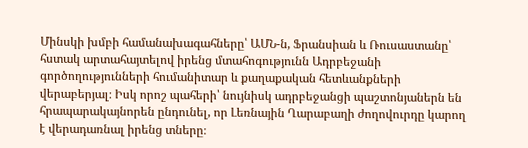Մինսկի խմբի համանախագահները՝ ԱՄՆ-ն, Ֆրանսիան և Ռուսաստանը՝ հստակ արտահայտելով իրենց մտահոգությունն Ադրբեջանի գործողությունների հումանիտար և քաղաքական հետևանքների վերաբերյալ։ Իսկ որոշ պահերի՝ նույնիսկ ադրբեջանցի պաշտոնյաներն են հրապարակայնորեն ընդունել, որ Լեռնային Ղարաբաղի ժողովուրդը կարող է վերադառնալ իրենց տները։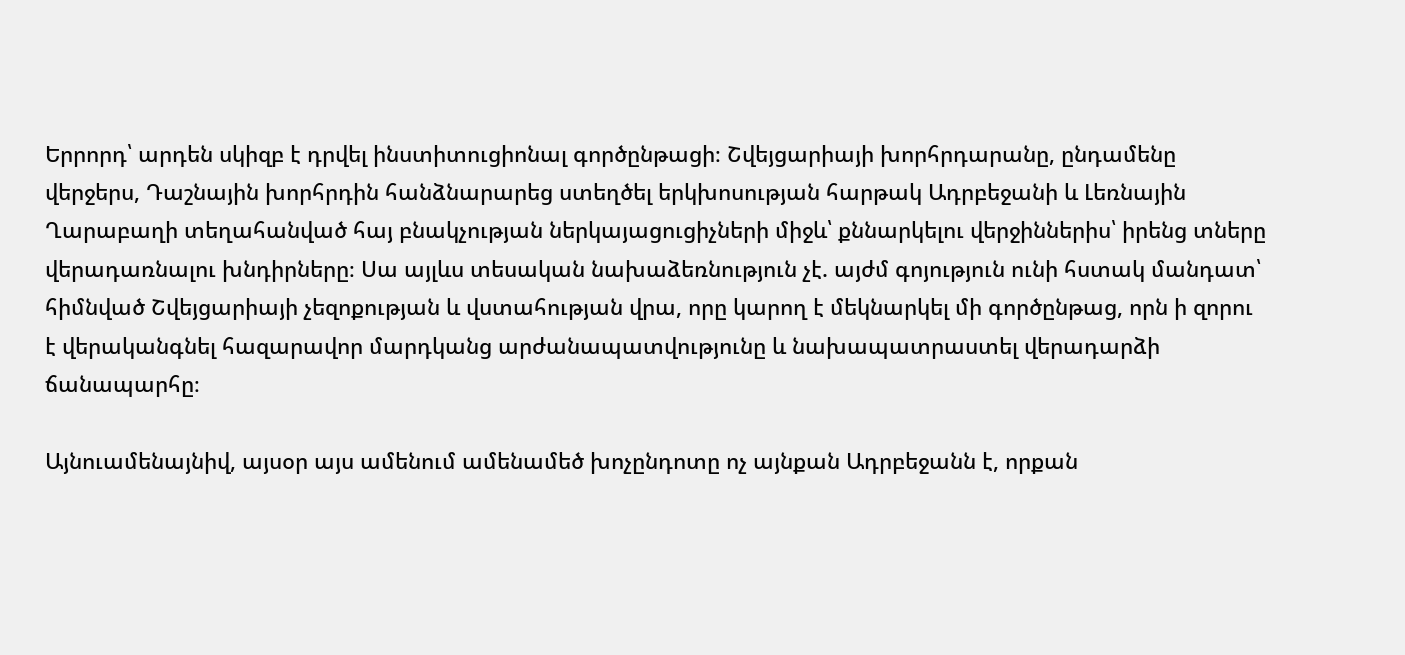Երրորդ՝ արդեն սկիզբ է դրվել ինստիտուցիոնալ գործընթացի։ Շվեյցարիայի խորհրդարանը, ընդամենը վերջերս, Դաշնային խորհրդին հանձնարարեց ստեղծել երկխոսության հարթակ Ադրբեջանի և Լեռնային Ղարաբաղի տեղահանված հայ բնակչության ներկայացուցիչների միջև՝ քննարկելու վերջիններիս՝ իրենց տները վերադառնալու խնդիրները։ Սա այլևս տեսական նախաձեռնություն չէ. այժմ գոյություն ունի հստակ մանդատ՝ հիմնված Շվեյցարիայի չեզոքության և վստահության վրա, որը կարող է մեկնարկել մի գործընթաց, որն ի զորու է վերականգնել հազարավոր մարդկանց արժանապատվությունը և նախապատրաստել վերադարձի ճանապարհը։

Այնուամենայնիվ, այսօր այս ամենում ամենամեծ խոչընդոտը ոչ այնքան Ադրբեջանն է, որքան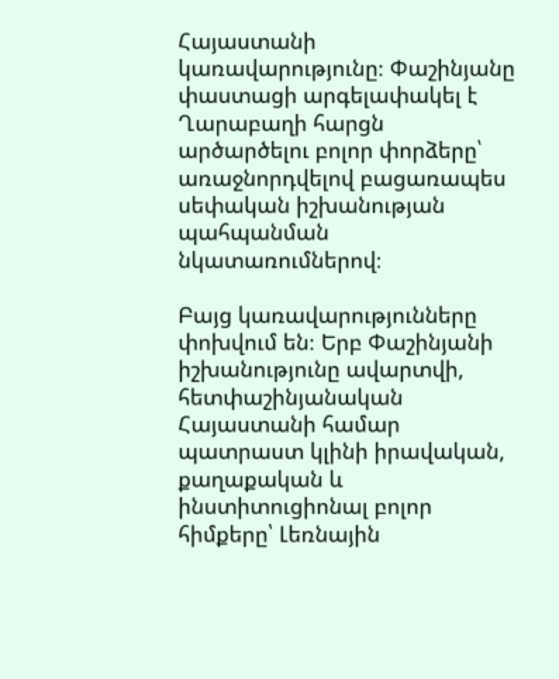Հայաստանի կառավարությունը։ Փաշինյանը փաստացի արգելափակել է Ղարաբաղի հարցն արծարծելու բոլոր փորձերը՝ առաջնորդվելով բացառապես սեփական իշխանության պահպանման նկատառումներով։

Բայց կառավարությունները փոխվում են։ Երբ Փաշինյանի իշխանությունը ավարտվի, հետփաշինյանական Հայաստանի համար պատրաստ կլինի իրավական, քաղաքական և ինստիտուցիոնալ բոլոր հիմքերը՝ Լեռնային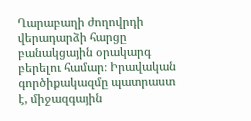Ղարաբաղի ժողովրդի վերադարձի հարցը բանակցային օրակարգ բերելու համար։ Իրավական գործիքակազմը պատրաստ է, միջազգային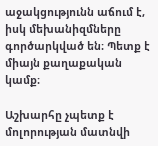աջակցությունն աճում է, իսկ մեխանիզմները գործարկված են։ Պետք է միայն քաղաքական կամք։

Աշխարհը չպետք է մոլորության մատնվի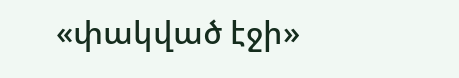«փակված էջի»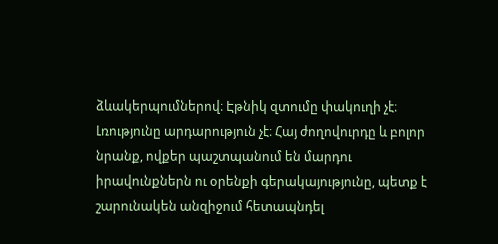ձևակերպումներով։ Էթնիկ զտումը փակուղի չէ։ Լռությունը արդարություն չէ։ Հայ ժողովուրդը և բոլոր նրանք, ովքեր պաշտպանում են մարդու իրավունքներն ու օրենքի գերակայությունը, պետք է շարունակեն անզիջում հետապնդել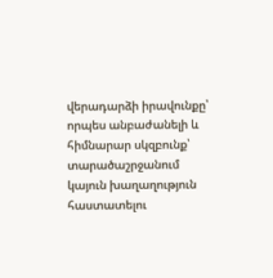վերադարձի իրավունքը՝ որպես անբաժանելի և հիմնարար սկզբունք՝ տարածաշրջանում կայուն խաղաղություն հաստատելու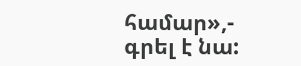համար»,- գրել է նա: